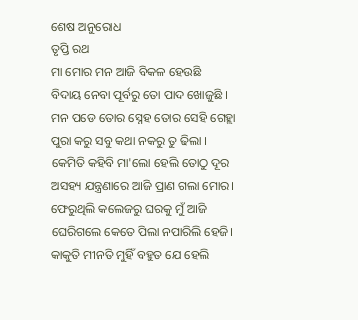ଶେଷ ଅନୁରୋଧ
ତୃପ୍ତି ରଥ
ମା ମୋର ମନ ଆଜି ବିକଳ ହେଉଛି
ବିଦାୟ ନେବା ପୂର୍ବରୁ ତୋ ପାଦ ଖୋଜୁଛି ।
ମନ ପଡେ ତୋର ସ୍ନେହ ତୋର ସେହି ଗେହ୍ଲା
ପୁରା କରୁ ସବୁ କଥା ନକରୁ ତୁ ଢିଲା ।
କେମିତି କହିବି ମା'ଲୋ ହେଲି ତୋଠୁ ଦୂର
ଅସହ୍ୟ ଯନ୍ତ୍ରଣାରେ ଆଜି ପ୍ରାଣ ଗଲା ମୋର।
ଫେରୁଥିଲି କଲେଜରୁ ଘରକୁ ମୁଁ ଆଜି
ଘେରିଗଲେ କେତେ ପିଲା ନପାରିଲି ହେଜି।
କାକୁତି ମୀନତି ମୁହିଁ ବହୁତ ଯେ ହେଲି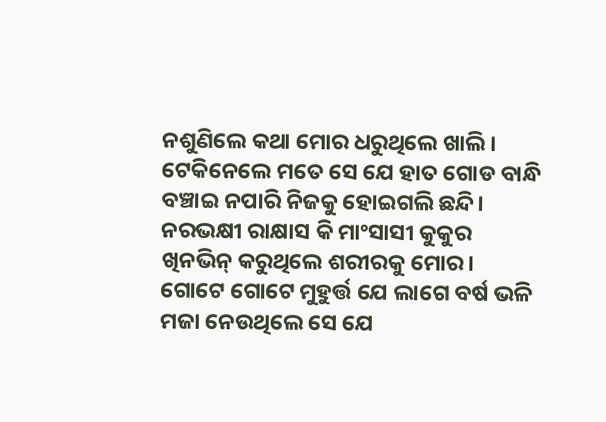ନଶୁଣିଲେ କଥା ମୋର ଧରୁଥିଲେ ଖାଲି।
ଟେକିନେଲେ ମତେ ସେ ଯେ ହାତ ଗୋଡ ବାନ୍ଧି
ବଞ୍ଚାଇ ନପାରି ନିଜକୁ ହୋଇଗଲି ଛନ୍ଦି।
ନରଭକ୍ଷୀ ରାକ୍ଷାସ କି ମାଂସାସୀ କୁକୁର
ଖିନଭିନ୍ କରୁଥିଲେ ଶରୀରକୁ ମୋର।
ଗୋଟେ ଗୋଟେ ମୁହୁର୍ତ୍ତ ଯେ ଲାଗେ ବର୍ଷ ଭଳି
ମଜା ନେଉଥିଲେ ସେ ଯେ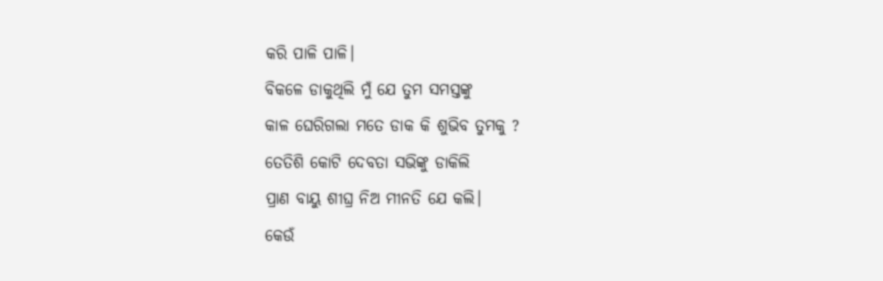କରି ପାଳି ପାଳି।
ବିକଳେ ଡାକୁଥିଲି ମୁଁ ଯେ ତୁମ ସମସ୍ତଙ୍କୁ
କାଳ ଘେରିଗଲା ମତେ ଡାକ କି ଶୁଭିବ ତୁମକୁ ?
ତେତିଶି କୋଟି ଦେବତା ସଭିଙ୍କୁ ଡାକିଲି
ପ୍ରାଣ ବାୟୁ ଶୀଘ୍ର ନିଅ ମୀନତି ଯେ କଲି।
କେଉଁ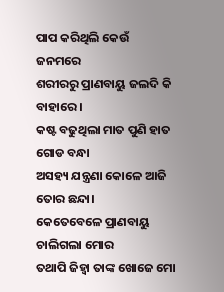ପାପ କରିଥିଲି କେଉଁ ଜନମରେ
ଶରୀରରୁ ପ୍ରାଣବାୟୁ ଜଲଦି କି ବାହାରେ।
କଷ୍ଟ ବଢୁଥିଲା ମାତ ପୁଣି ହାତ ଗୋଡ ବନ୍ଧା
ଅସହ୍ୟ ଯନ୍ତ୍ରଣା କୋଳେ ଆଜି ତୋର ଛନ୍ଦା।
କେତେବେଳେ ପ୍ରାଣବାୟୁ ଚାଲିଗଲା ମୋର
ତଥାପି ଜିହ୍ୱା ତାଙ୍କ ଖୋଜେ ମୋ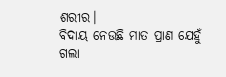ଶରୀର।
ବିଦାୟ ନେଉଛି ମାତ ପ୍ରାଣ ଯେହୁଁ ଗଲା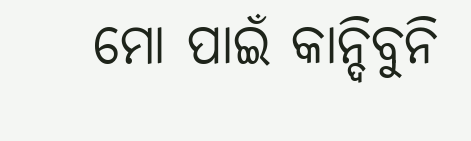ମୋ ପାଇଁ କାନ୍ଦିବୁନି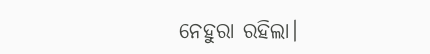ନେହୁରା ରହିଲା।